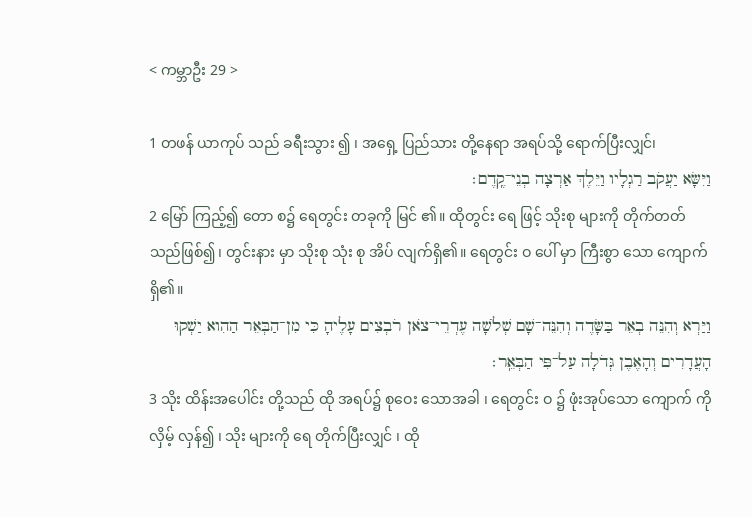< ကမ္ဘာဦး 29 >

1 တဖန် ယာကုပ် သည် ခရီးသွား ၍ ၊ အရှေ့ ပြည်သား တို့နေရာ အရပ်သို့ ရောက်ပြီးလျှင်၊
וַיִּשָּׂא יַעֲקֹב רַגְלָיו וַיֵּלֶךְ אַרְצָה בְנֵי־קֶֽדֶם׃
2 မြော် ကြည့်၍ တော စ၌ ရေတွင်း တခုကို မြင် ၏။ ထိုတွင်း ရေ ဖြင့် သိုးစု များကို တိုက်တတ်သည်ဖြစ်၍၊ တွင်းနား မှာ သိုးစု သုံး စု အိပ် လျက်ရှိ၏။ ရေတွင်း ဝ ပေါ် မှာ ကြီးစွာ သော ကျောက် ရှိ၏။
וַיַּרְא וְהִנֵּה בְאֵר בַּשָּׂדֶה וְהִנֵּה־שָׁם שְׁלֹשָׁה עֶדְרֵי־צֹאן רֹבְצִים עָלֶיהָ כִּי מִן־הַבְּאֵר הַהִוא יַשְׁקוּ הָעֲדָרִים וְהָאֶבֶן גְּדֹלָה עַל־פִּי הַבְּאֵֽר׃
3 သိုး ထိန်းအပေါင်း တို့သည် ထို အရပ်၌ စုဝေး သောအခါ ၊ ရေတွင်း ဝ ၌ ဖုံးအုပ်သော ကျောက် ကို လှိမ့် လှန်၍ ၊ သိုး များကို ရေ တိုက်ပြီးလျှင် ၊ ထို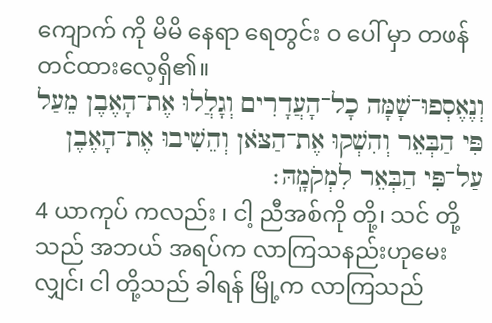ကျောက် ကို မိမိ နေရာ ရေတွင်း ဝ ပေါ် မှာ တဖန် တင်ထားလေ့ရှိ၏။
וְנֶאֶסְפוּ־שָׁמָּה כָל־הָעֲדָרִים וְגָלֲלוּ אֶת־הָאֶבֶן מֵעַל פִּי הַבְּאֵר וְהִשְׁקוּ אֶת־הַצֹּאן וְהֵשִׁיבוּ אֶת־הָאֶבֶן עַל־פִּי הַבְּאֵר לִמְקֹמָֽהּ׃
4 ယာကုပ် ကလည်း ၊ ငါ့ ညီအစ်ကို တို့၊ သင် တို့သည် အဘယ် အရပ်က လာကြသနည်းဟုမေး လျှင်၊ ငါ တို့သည် ခါရန် မြို့က လာကြသည်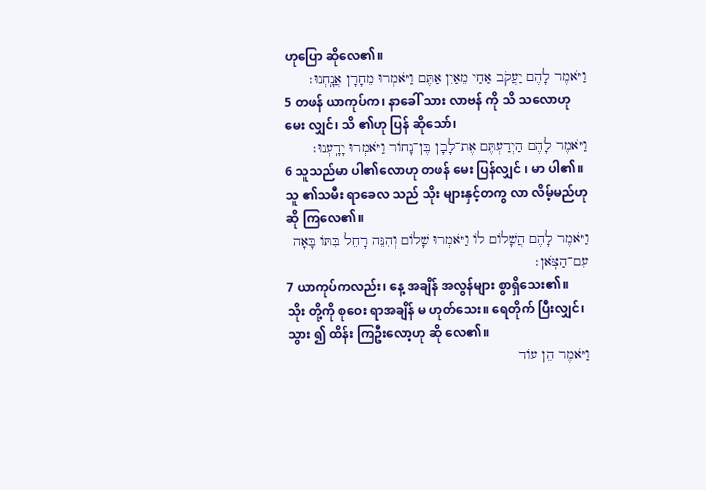ဟုပြော ဆိုလေ၏။
וַיֹּאמֶר לָהֶם יַעֲקֹב אַחַי מֵאַיִן אַתֶּם וַיֹּאמְרוּ מֵחָרָן אֲנָֽחְנוּ׃
5 တဖန် ယာကုပ်က၊ နာခေါ် သား လာဗန် ကို သိ သလောဟု မေး လျှင်၊ သိ ၏ဟု ပြန် ဆိုသော်၊
וַיֹּאמֶר לָהֶם הַיְדַעְתֶּם אֶת־לָבָן בֶּן־נָחוֹר וַיֹּאמְרוּ יָדָֽעְנוּ׃
6 သူသည်မာ ပါ၏လောဟု တဖန် မေး ပြန်လျှင် ၊ မာ ပါ၏။ သူ ၏သမီး ရာခေလ သည် သိုး များနှင့်တကွ လာ လိမ့်မည်ဟု ဆို ကြလေ၏။
וַיֹּאמֶר לָהֶם הֲשָׁלוֹם לוֹ וַיֹּאמְרוּ שָׁלוֹם וְהִנֵּה רָחֵל בִּתּוֹ בָּאָה עִם־הַצֹּֽאן׃
7 ယာကုပ်ကလည်း၊ နေ့ အချိန် အလွန်များ စွာရှိသေး၏။ သိုး တို့ကို စုဝေး ရာအချိန် မ ဟုတ်သေး။ ရေတိုက် ပြီးလျှင်၊ သွား ၍ ထိန်း ကြဦးလော့ဟု ဆို လေ၏။
וַיֹּאמֶר הֵן עוֹד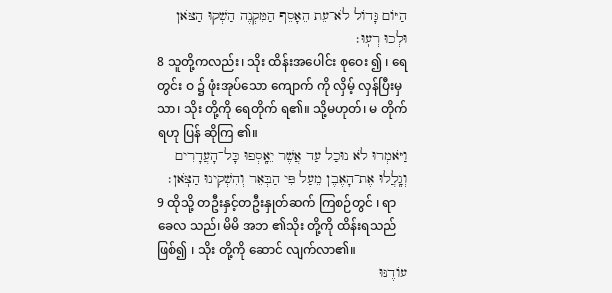הַיּוֹם גָּדוֹל לֹא־עֵת הֵאָסֵף הַמִּקְנֶה הַשְׁקוּ הַצֹּאן וּלְכוּ רְעֽוּ׃
8 သူတို့ကလည်း၊ သိုး ထိန်းအပေါင်း စုဝေး ၍ ၊ ရေတွင်း ဝ ၌ ဖုံးအုပ်သော ကျောက် ကို လှိမ့် လှန်ပြီးမှ သာ၊ သိုး တို့ကို ရေတိုက် ရ၏။ သို့မဟုတ်၊ မ တိုက်ရဟု ပြန် ဆိုကြ ၏။
וַיֹּאמְרוּ לֹא נוּכַל עַד אֲשֶׁר יֵאָֽסְפוּ כָּל־הָעֲדָרִים וְגָֽלֲלוּ אֶת־הָאֶבֶן מֵעַל פִּי הַבְּאֵר וְהִשְׁקִינוּ הַצֹּֽאן׃
9 ထိုသို့ တဦးနှင့်တဦးနှုတ်ဆက် ကြစဉ်တွင် ၊ ရာခေလ သည်၊ မိမိ အဘ ၏သိုး တို့ကို ထိန်းရသည် ဖြစ်၍ ၊ သိုး တို့ကို ဆောင် လျက်လာ၏။
עוֹדֶנּוּ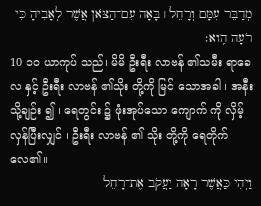מְדַבֵּר עִמָּם וְרָחֵל ׀ בָּאָה עִם־הַצֹּאן אֲשֶׁר לְאָבִיהָ כִּי רֹעָה הִֽוא׃
10 ၁၀ ယာကုပ် သည်၊ မိမိ ဦးရီး လာဗန် ၏သမီး ရာခေလ နှင့် ဦးရီး လာဗန် ၏သိုး တို့ကို မြင် သောအခါ ၊ အနီးသို့ချဉ်း ၍ ၊ ရေတွင်း ၌ ဖုံးအုပ်သော ကျောက် ကို လှိမ့် လှန်ပြီးလျှင် ၊ ဦးရီး လာဗန် ၏ သိုး တို့ကို ရေတိုက် လေ၏။
וַיְהִי כַּאֲשֶׁר רָאָה יַעֲקֹב אֶת־רָחֵל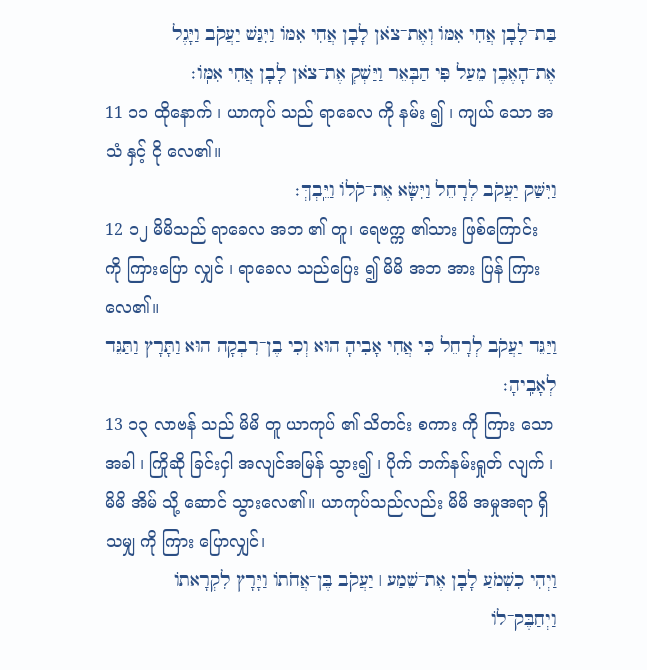בַּת־לָבָן אֲחִי אִמּוֹ וְאֶת־צֹאן לָבָן אֲחִי אִמּוֹ וַיִּגַּשׁ יַעֲקֹב וַיָּגֶל אֶת־הָאֶבֶן מֵעַל פִּי הַבְּאֵר וַיַּשְׁקְ אֶת־צֹאן לָבָן אֲחִי אִמּֽוֹ׃
11 ၁၁ ထိုနောက် ၊ ယာကုပ် သည် ရာခေလ ကို နမ်း ၍ ၊ ကျယ် သော အသံ နှင့် ငို လေ၏။
וַיִּשַּׁק יַעֲקֹב לְרָחֵל וַיִּשָּׂא אֶת־קֹלוֹ וַיֵּֽבְךְּ׃
12 ၁၂ မိမိသည် ရာခေလ အဘ ၏ တူ၊ ရေဗက္က ၏သား ဖြစ်ကြောင်း ကို ကြားပြော လျှင် ၊ ရာခေလ သည်ပြေး ၍ မိမိ အဘ အား ပြန် ကြားလေ၏။
וַיַּגֵּד יַעֲקֹב לְרָחֵל כִּי אֲחִי אָבִיהָ הוּא וְכִי בֶן־רִבְקָה הוּא וַתָּרָץ וַתַּגֵּד לְאָבִֽיהָ׃
13 ၁၃ လာဗန် သည် မိမိ တူ ယာကုပ် ၏ သိတင်း စကား ကို ကြား သောအခါ ၊ ကြိုဆို ခြင်းငှါ အလျင်အမြန် သွား၍ ၊ ပိုက် ဘက်နမ်းရှုတ် လျက် ၊ မိမိ အိမ် သို့ ဆောင် သွားလေ၏။ ယာကုပ်သည်လည်း မိမိ အမှုအရာ ရှိသမျှ ကို ကြား ပြောလျှင်၊
וַיְהִי כִשְׁמֹעַ לָבָן אֶת־שֵׁמַע ׀ יַעֲקֹב בֶּן־אֲחֹתוֹ וַיָּרָץ לִקְרָאתוֹ וַיְחַבֶּק־לוֹ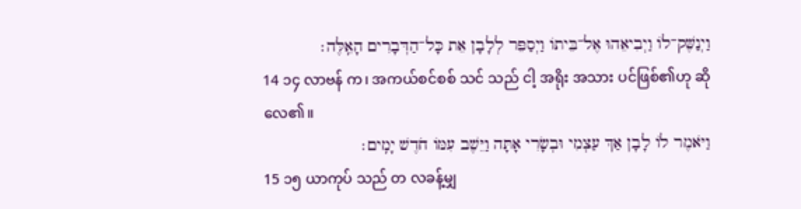וַיְנַשֶּׁק־לוֹ וַיְבִיאֵהוּ אֶל־בֵּיתוֹ וַיְסַפֵּר לְלָבָן אֵת כָּל־הַדְּבָרִים הָאֵֽלֶּה׃
14 ၁၄ လာဗန် က၊ အကယ်စင်စစ် သင် သည် ငါ့ အရိုး အသား ပင်ဖြစ်၏ဟု ဆို လေ၏။
וַיֹּאמֶר לוֹ לָבָן אַךְ עַצְמִי וּבְשָׂרִי אָתָּה וַיֵּשֶׁב עִמּוֹ חֹדֶשׁ יָמִֽים׃
15 ၁၅ ယာကုပ် သည် တ လခန့်မျှ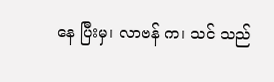နေ ပြီးမှ၊ လာဗန် က၊ သင် သည်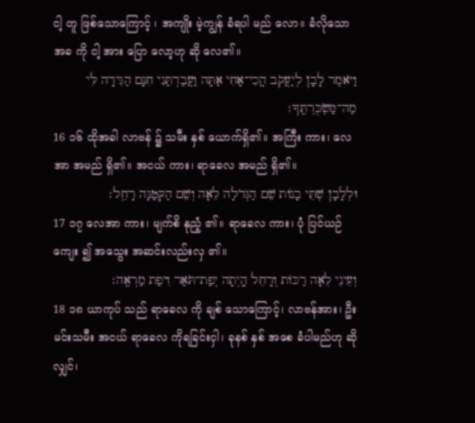ငါ့ တူ ဖြစ်သောကြောင့် ၊ အကျိုး မဲ့ကျွန် ခံရပါ မည် လော။ ခံလိုသောအခ ကို ငါ့ အား ပြော လော့ဟု ဆို လေ၏။
וַיֹּאמֶר לָבָן לְיַעֲקֹב הֲכִי־אָחִי אַתָּה וַעֲבַדְתַּנִי חִנָּם הַגִּידָה לִּי מַה־מַּשְׂכֻּרְתֶּֽךָ׃
16 ၁၆ ထိုအခါ လာဗန် ၌ သမီး နှစ် ယောက်ရှိ၏။ အကြီး ကား၊ လေအာ အမည် ရှိ၏။ အငယ် ကား၊ ရာခေလ အမည် ရှိ၏။
וּלְלָבָן שְׁתֵּי בָנוֹת שֵׁם הַגְּדֹלָה לֵאָה וְשֵׁם הַקְּטַנָּה רָחֵֽל׃
17 ၁၇ လေအာ ကား၊ မျက်စိ နုညံ့ ၏။ ရာခေလ ကား၊ ပုံ ပြင်ယဉ်ကျေး ၍ အသွေး အဆင်းလည်းလှ ၏။
וְעֵינֵי לֵאָה רַכּוֹת וְרָחֵל הָֽיְתָה יְפַת־תֹּאַר וִיפַת מַרְאֶֽה׃
18 ၁၈ ယာကုပ် သည် ရာခေလ ကို ချစ် သောကြောင့်၊ လာဗန်အား၊ ဦးမင်းသမီး အငယ် ရာခေလ ကိုရခြင်းငှါ၊ ခုနစ် နှစ် အစေ ခံပါမည်ဟု ဆို လျှင်၊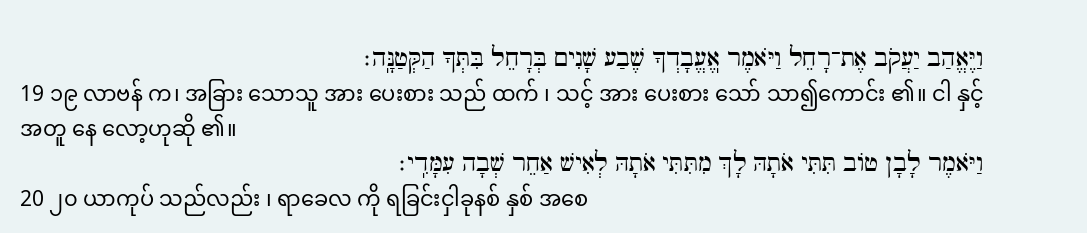וַיֶּאֱהַב יַעֲקֹב אֶת־רָחֵל וַיֹּאמֶר אֽ͏ֶעֱבָדְךָ שֶׁבַע שָׁנִים בְּרָחֵל בִּתְּךָ הַקְּטַנָּֽה׃
19 ၁၉ လာဗန် က၊ အခြား သောသူ အား ပေးစား သည် ထက် ၊ သင့် အား ပေးစား သော် သာ၍ကောင်း ၏။ ငါ နှင့်အတူ နေ လော့ဟုဆို ၏။
וַיֹּאמֶר לָבָן טוֹב תִּתִּי אֹתָהּ לָךְ מִתִּתִּי אֹתָהּ לְאִישׁ אַחֵר שְׁבָה עִמָּדִֽי׃
20 ၂၀ ယာကုပ် သည်လည်း ၊ ရာခေလ ကို ရခြင်းငှါခုနစ် နှစ် အစေ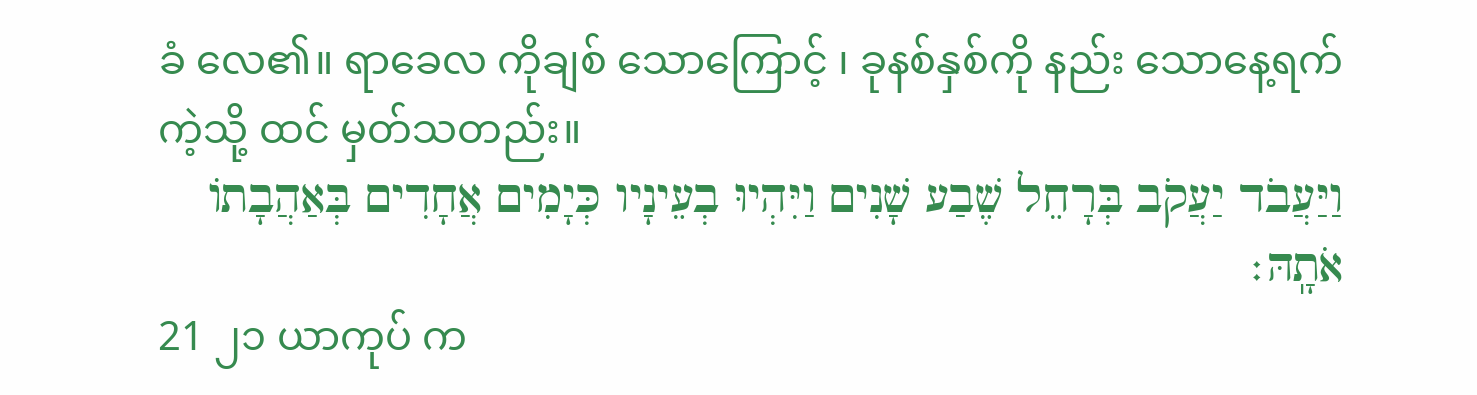ခံ လေ၏။ ရာခေလ ကိုချစ် သောကြောင့် ၊ ခုနစ်နှစ်ကို နည်း သောနေ့ရက် ကဲ့သို့ ထင် မှတ်သတည်း။
וַיַּעֲבֹד יַעֲקֹב בְּרָחֵל שֶׁבַע שָׁנִים וַיִּהְיוּ בְעֵינָיו כְּיָמִים אֲחָדִים בְּאַהֲבָתוֹ אֹתָֽהּ׃
21 ၂၁ ယာကုပ် က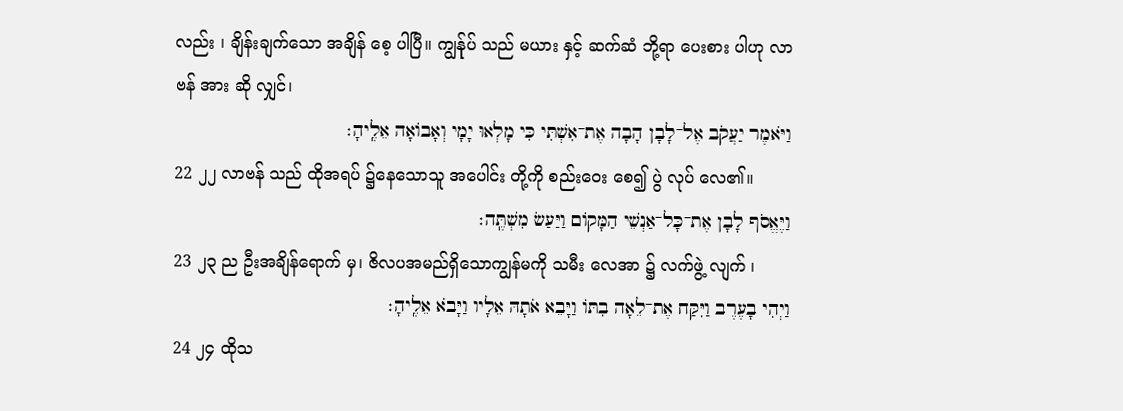လည်း ၊ ချိန်းချက်သော အချိန် စေ့ ပါပြီ။ ကျွန်ုပ် သည် မယား နှင့် ဆက်ဆံ ဘို့ရာ ပေးစား ပါဟု လာဗန် အား ဆို လျှင်၊
וַיֹּאמֶר יַעֲקֹב אֶל־לָבָן הָבָה אֶת־אִשְׁתִּי כִּי מָלְאוּ יָמָי וְאָבוֹאָה אֵלֶֽיהָ׃
22 ၂၂ လာဗန် သည် ထိုအရပ် ၌နေသောသူ အပေါင်း တို့ကို စည်းဝေး စေ၍ ပွဲ လုပ် လေ၏။
וַיֶּאֱסֹף לָבָן אֶת־כָּל־אַנְשֵׁי הַמָּקוֹם וַיַּעַשׂ מִשְׁתֶּֽה׃
23 ၂၃ ည ဦးအချိန်ရောက် မှ၊ ဇိလပအမည်ရှိသောကျွန်မကို သမီး လေအာ ၌ လက်ဖွဲ့ လျက် ၊
וַיְהִי בָעֶרֶב וַיִּקַּח אֶת־לֵאָה בִתּוֹ וַיָּבֵא אֹתָהּ אֵלָיו וַיָּבֹא אֵלֶֽיהָ׃
24 ၂၄ ထိုသ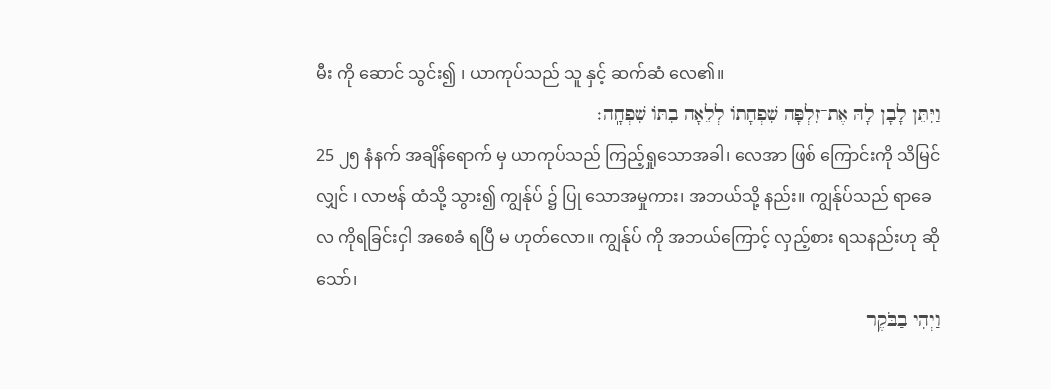မီး ကို ဆောင် သွင်း၍ ၊ ယာကုပ်သည် သူ နှင့် ဆက်ဆံ လေ၏။
וַיִּתֵּן לָבָן לָהּ אֶת־זִלְפָּה שִׁפְחָתוֹ לְלֵאָה בִתּוֹ שִׁפְחָֽה׃
25 ၂၅ နံနက် အချိန်ရောက် မှ ယာကုပ်သည် ကြည့်ရှုသောအခါ၊ လေအာ ဖြစ် ကြောင်းကို သိမြင် လျှင် ၊ လာဗန် ထံသို့ သွား၍ ကျွန်ုပ် ၌ ပြု သောအမှုကား၊ အဘယ်သို့ နည်း။ ကျွန်ုပ်သည် ရာခေလ ကိုရခြင်းငှါ အစေခံ ရပြီ မ ဟုတ်လော။ ကျွန်ုပ် ကို အဘယ်ကြောင့် လှည့်စား ရသနည်းဟု ဆို သော်၊
וַיְהִי בַבֹּקֶר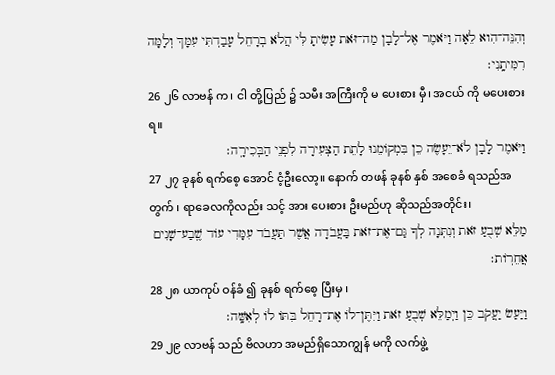וְהִנֵּה־הִוא לֵאָה וַיֹּאמֶר אֶל־לָבָן מַה־זֹּאת עָשִׂיתָ לִּי הֲלֹא בְרָחֵל עָבַדְתִּי עִמָּךְ וְלָמָּה רִמִּיתָֽנִי׃
26 ၂၆ လာဗန် က၊ ငါ တို့ပြည် ၌ သမီး အကြီးကို မ ပေးစား မှီ၊ အငယ် ကို မပေးစားရ။
וַיֹּאמֶר לָבָן לֹא־יֵעָשֶׂה כֵן בִּמְקוֹמֵנוּ לָתֵת הַצְּעִירָה לִפְנֵי הַבְּכִירָֽה׃
27 ၂၇ ခုနစ် ရက်စေ့ အောင် ငံ့ဦးလော့။ နောက် တဖန် ခုနစ် နှစ် အစေခံ ရသည်အတွက် ၊ ရာခေလကိုလည်း သင့် အား ပေးစား ဦးမည်ဟု ဆိုသည်အတိုင်း၊
מַלֵּא שְׁבֻעַ זֹאת וְנִתְּנָה לְךָ גַּם־אֶת־זֹאת בַּעֲבֹדָה אֲשֶׁר תַּעֲבֹד עִמָּדִי עוֹד שֶֽׁבַע־שָׁנִים אֲחֵרֽוֹת׃
28 ၂၈ ယာကုပ် ဝန်ခံ ၍ ခုနစ် ရက်စေ့ ပြီးမှ ၊
וַיַּעַשׂ יַעֲקֹב כֵּן וַיְמַלֵּא שְׁבֻעַ זֹאת וַיִּתֶּן־לוֹ אֶת־רָחֵל בִּתּוֹ לוֹ לְאִשָּֽׁה׃
29 ၂၉ လာဗန် သည် ဗိလဟာ အမည်ရှိသောကျွန် မကို လက်ဖွဲ့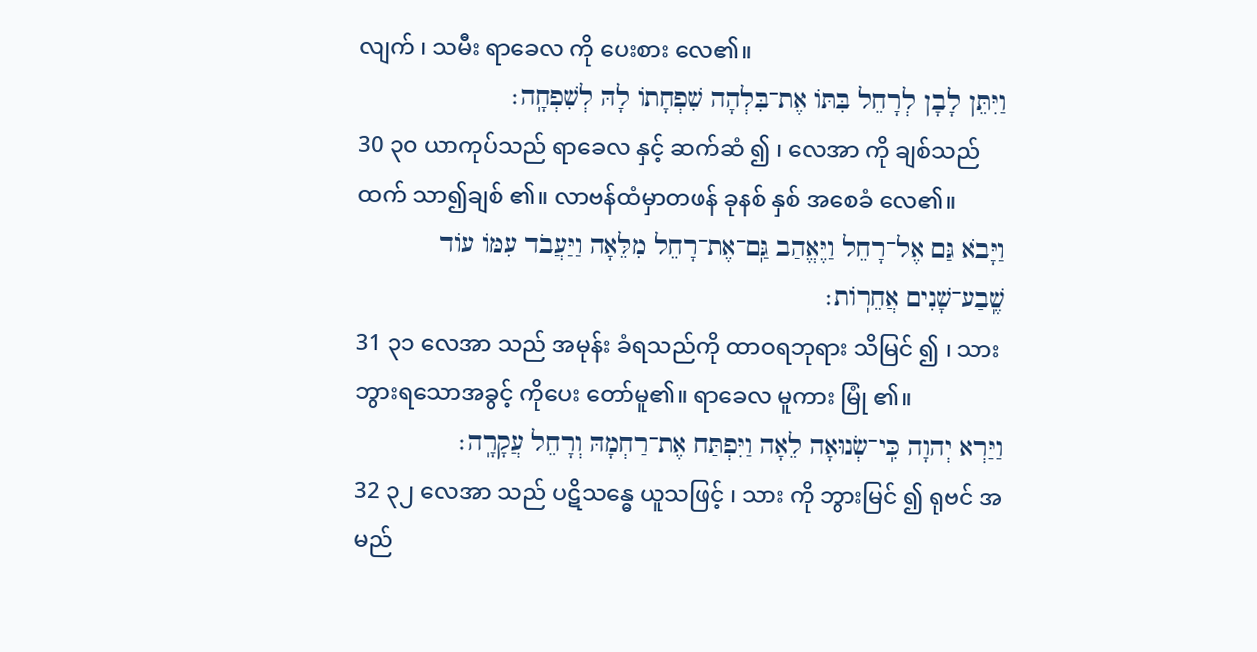လျက် ၊ သမီး ရာခေလ ကို ပေးစား လေ၏။
וַיִּתֵּן לָבָן לְרָחֵל בִּתּוֹ אֶת־בִּלְהָה שִׁפְחָתוֹ לָהּ לְשִׁפְחָֽה׃
30 ၃၀ ယာကုပ်သည် ရာခေလ နှင့် ဆက်ဆံ ၍ ၊ လေအာ ကို ချစ်သည်ထက် သာ၍ချစ် ၏။ လာဗန်ထံမှာတဖန် ခုနစ် နှစ် အစေခံ လေ၏။
וַיָּבֹא גַּם אֶל־רָחֵל וַיֶּאֱהַב גַּֽם־אֶת־רָחֵל מִלֵּאָה וַיַּעֲבֹד עִמּוֹ עוֹד שֶֽׁבַע־שָׁנִים אֲחֵרֽוֹת׃
31 ၃၁ လေအာ သည် အမုန်း ခံရသည်ကို ထာဝရဘုရား သိမြင် ၍ ၊ သား ဘွားရသောအခွင့် ကိုပေး တော်မူ၏။ ရာခေလ မူကား မြုံ ၏။
וַיַּרְא יְהוָה כִּֽי־שְׂנוּאָה לֵאָה וַיִּפְתַּח אֶת־רַחְמָהּ וְרָחֵל עֲקָרָֽה׃
32 ၃၂ လေအာ သည် ပဋိသန္ဓေ ယူသဖြင့် ၊ သား ကို ဘွားမြင် ၍ ရုဗင် အမည်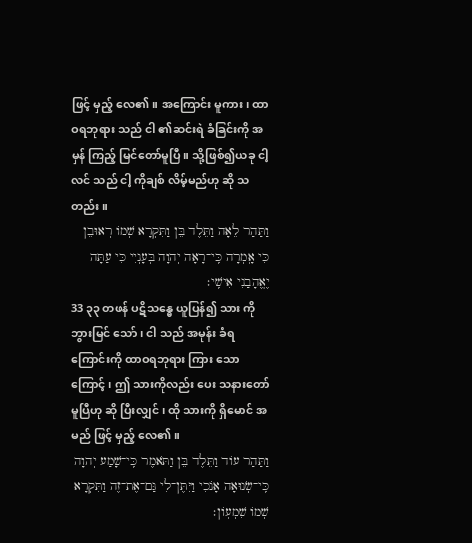ဖြင့် မှည့် လေ၏။ အကြောင်း မူကား၊ ထာဝရဘုရား သည် ငါ ၏ဆင်းရဲ ခံခြင်းကို အမှန် ကြည့် မြင်တော်မူပြီ။ သို့ဖြစ်၍ယခု ငါ့ လင် သည် ငါ့ ကိုချစ် လိမ့်မည်ဟု ဆို သတည်း။
וַתַּהַר לֵאָה וַתֵּלֶד בֵּן וַתִּקְרָא שְׁמוֹ רְאוּבֵן כִּי אָֽמְרָה כִּֽי־רָאָה יְהוָה בְּעָנְיִי כִּי עַתָּה יֶאֱהָבַנִי אִישִֽׁי׃
33 ၃၃ တဖန် ပဋိသန္ဓေ ယူပြန်၍ သား ကိုဘွားမြင် သော် ၊ ငါ သည် အမုန်း ခံရကြောင်းကို ထာဝရဘုရား ကြား သောကြောင့် ၊ ဤ သားကိုလည်း ပေး သနားတော်မူပြီဟု ဆို ပြီးလျှင် ၊ ထို သားကို ရှိမောင် အမည် ဖြင့် မှည့် လေ၏။
וַתַּהַר עוֹד וַתֵּלֶד בֵּן וַתֹּאמֶר כִּֽי־שָׁמַע יְהוָה כִּֽי־שְׂנוּאָה אָנֹכִי וַיִּתֶּן־לִי גַּם־אֶת־זֶה וַתִּקְרָא שְׁמוֹ שִׁמְעֽוֹן׃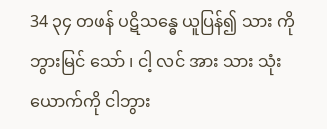34 ၃၄ တဖန် ပဋိသန္ဓေ ယူပြန်၍ သား ကိုဘွားမြင် သော် ၊ ငါ့ လင် အား သား သုံး ယောက်ကို ငါဘွား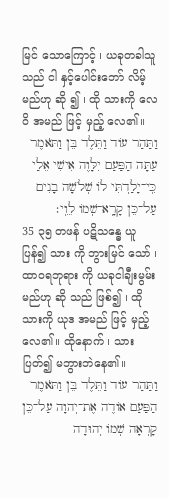မြင် သောကြောင့် ၊ ယခုတခါသူသည် ငါ နှင့်ပေါင်းဘော် လိမ့်မည်ဟု ဆို ၍ ၊ ထို သားကို လေဝိ အမည် ဖြင့် မှည့် လေ၏။
וַתַּהַר עוֹד וַתֵּלֶד בֵּן וַתֹּאמֶר עַתָּה הַפַּעַם יִלָּוֶה אִישִׁי אֵלַי כִּֽי־יָלַדְתִּי לוֹ שְׁלֹשָׁה בָנִים עַל־כֵּן קָרָֽא־שְׁמוֹ לֵוִֽי׃
35 ၃၅ တဖန် ပဋိသန္ဓေ ယူပြန်၍ သား ကို ဘွားမြင် သော် ၊ ထာဝရဘုရား ကို ယခုငါချီးမွမ်း မည်ဟု ဆို သည် ဖြစ်၍ ၊ ထို သားကို ယုဒ အမည် ဖြင့် မှည့် လေ၏။ ထိုနောက် ၊ သား ပြတ်၍ မဘွားဘဲနေ၏။
וַתַּהַר עוֹד וַתֵּלֶד בֵּן וַתֹּאמֶר הַפַּעַם אוֹדֶה אֶת־יְהוָה עַל־כֵּן קָרְאָה שְׁמוֹ יְהוּדָה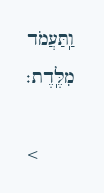וַֽתַּעֲמֹד מִלֶּֽדֶת׃

<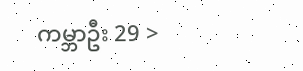ကမ္ဘာဦး 29 >